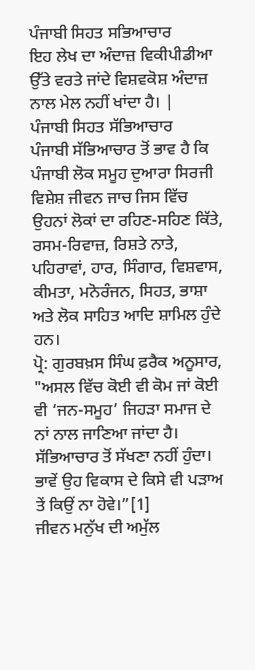ਪੰਜਾਬੀ ਸਿਹਤ ਸਭਿਆਚਾਰ
ਇਹ ਲੇਖ ਦਾ ਅੰਦਾਜ਼ ਵਿਕੀਪੀਡੀਆ ਉੱਤੇ ਵਰਤੇ ਜਾਂਦੇ ਵਿਸ਼ਵਕੋਸ਼ ਅੰਦਾਜ਼ ਨਾਲ ਮੇਲ ਨਹੀਂ ਖਾਂਦਾ ਹੈ। |
ਪੰਜਾਬੀ ਸਿਹਤ ਸੱਭਿਆਚਾਰ
ਪੰਜਾਬੀ ਸੱਭਿਆਚਾਰ ਤੋਂ ਭਾਵ ਹੈ ਕਿ ਪੰਜਾਬੀ ਲੋਕ ਸਮੂਹ ਦੁਆਰਾ ਸਿਰਜੀ ਵਿਸ਼ੇਸ਼ ਜੀਵਨ ਜਾਚ ਜਿਸ ਵਿੱਚ ਉਹਨਾਂ ਲੋਕਾਂ ਦਾ ਰਹਿਣ-ਸਹਿਣ ਕਿੱਤੇ, ਰਸਮ-ਰਿਵਾਜ਼, ਰਿਸ਼ਤੇ ਨਾਤੇ, ਪਹਿਰਾਵਾਂ, ਹਾਰ, ਸਿੰਗਾਰ, ਵਿਸ਼ਵਾਸ, ਕੀਮਤਾ, ਮਨੋਰੰਜਨ, ਸਿਹਤ, ਭਾਸ਼ਾ ਅਤੇ ਲੋਕ ਸਾਹਿਤ ਆਦਿ ਸ਼ਾਮਿਲ ਹੁੰਦੇ ਹਨ।
ਪ੍ਰੋ: ਗੁਰਬਖ਼ਸ ਸਿੰਘ ਫ਼ਰੈਕ ਅਨੂਸਾਰ,
"ਅਸਲ ਵਿੱਚ ਕੋਈ ਵੀ ਕੋਮ ਜਾਂ ਕੋਈ ਵੀ ‘ਜਨ-ਸਮੂਹ’ ਜਿਹੜਾ ਸਮਾਜ ਦੇ ਨਾਂ ਨਾਲ ਜਾਣਿਆ ਜਾਂਦਾ ਹੈ। ਸੱਭਿਆਚਾਰ ਤੋਂ ਸੱਖਣਾ ਨਹੀਂ ਹੁੰਦਾ। ਭਾਵੇਂ ਉਹ ਵਿਕਾਸ ਦੇ ਕਿਸੇ ਵੀ ਪੜਾਅ ਤੇਂ ਕਿਉਂ ਨਾ ਹੋਵੇ।”[1]
ਜੀਵਨ ਮਨੁੱਖ ਦੀ ਅਮੁੱਲ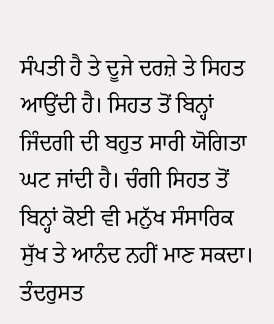ਸੰਪਤੀ ਹੈ ਤੇ ਦੂਜੇ ਦਰਜ਼ੇ ਤੇ ਸਿਹਤ ਆਉਂਦੀ ਹੈ। ਸਿਹਤ ਤੋਂ ਬਿਨ੍ਹਾਂ ਜਿੰਦਗੀ ਦੀ ਬਹੁਤ ਸਾਰੀ ਯੋਗਿਤਾ ਘਟ ਜਾਂਦੀ ਹੈ। ਚੰਗੀ ਸਿਹਤ ਤੋਂ ਬਿਨ੍ਹਾਂ ਕੋਈ ਵੀ ਮਨੁੱਖ ਸੰਸਾਰਿਕ ਸੁੱਖ ਤੇ ਆਨੰਦ ਨਹੀਂ ਮਾਣ ਸਕਦਾ। ਤੰਦਰੁਸਤ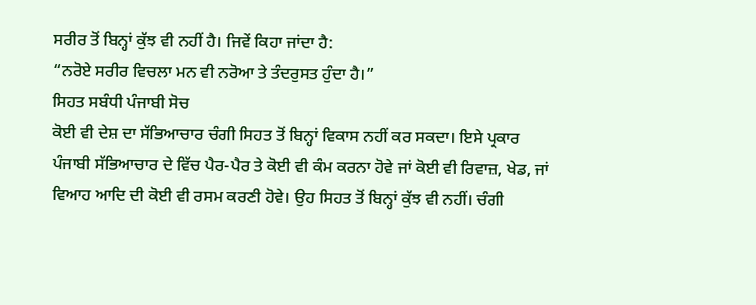ਸਰੀਰ ਤੋਂ ਬਿਨ੍ਹਾਂ ਕੁੱਝ ਵੀ ਨਹੀਂ ਹੈ। ਜਿਵੇਂ ਕਿਹਾ ਜਾਂਦਾ ਹੈ:
“ਨਰੋਏ ਸਰੀਰ ਵਿਚਲਾ ਮਨ ਵੀ ਨਰੋਆ ਤੇ ਤੰਦਰੁਸਤ ਹੁੰਦਾ ਹੈ।”
ਸਿਹਤ ਸਬੰਧੀ ਪੰਜਾਬੀ ਸੋਚ
ਕੋਈ ਵੀ ਦੇਸ਼ ਦਾ ਸੱਭਿਆਚਾਰ ਚੰਗੀ ਸਿਹਤ ਤੋਂ ਬਿਨ੍ਹਾਂ ਵਿਕਾਸ ਨਹੀਂ ਕਰ ਸਕਦਾ। ਇਸੇ ਪ੍ਰਕਾਰ ਪੰਜਾਬੀ ਸੱਭਿਆਚਾਰ ਦੇ ਵਿੱਚ ਪੈਰ-ਪੈਰ ਤੇ ਕੋਈ ਵੀ ਕੰਮ ਕਰਨਾ ਹੋਵੇ ਜਾਂ ਕੋਈ ਵੀ ਰਿਵਾਜ਼, ਖੇਡ, ਜਾਂ ਵਿਆਹ ਆਦਿ ਦੀ ਕੋਈ ਵੀ ਰਸਮ ਕਰਣੀ ਹੋਵੇ। ਉਹ ਸਿਹਤ ਤੋਂ ਬਿਨ੍ਹਾਂ ਕੁੱਝ ਵੀ ਨਹੀਂ। ਚੰਗੀ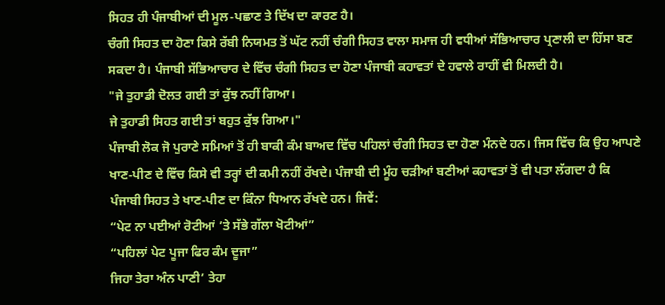ਸਿਹਤ ਹੀ ਪੰਜਾਬੀਆਂ ਦੀ ਮੂਲ-ਪਛਾਣ ਤੇ ਦਿੱਖ ਦਾ ਕਾਰਣ ਹੈ।
ਚੰਗੀ ਸਿਹਤ ਦਾ ਹੋਣਾ ਕਿਸੇ ਰੱਬੀ ਨਿਯਮਤ ਤੋਂ ਘੱਟ ਨਹੀਂ ਚੰਗੀ ਸਿਹਤ ਵਾਲਾ ਸਮਾਜ ਹੀ ਵਧੀਆਂ ਸੱਭਿਆਚਾਰ ਪ੍ਰਣਾਲੀ ਦਾ ਹਿੱਸਾ ਬਣ ਸਕਦਾ ਹੈ। ਪੰਜਾਬੀ ਸੱਭਿਆਚਾਰ ਦੇ ਵਿੱਚ ਚੰਗੀ ਸਿਹਤ ਦਾ ਹੋਣਾ ਪੰਜਾਬੀ ਕਹਾਵਤਾਂ ਦੇ ਹਵਾਲੇ ਰਾਹੀਂ ਵੀ ਮਿਲਦੀ ਹੈ।
"ਜੇ ਤੁਹਾਡੀ ਦੋਲਤ ਗਈ ਤਾਂ ਕੁੱਝ ਨਹੀਂ ਗਿਆ।
ਜੇ ਤੁਹਾਡੀ ਸਿਹਤ ਗਈ ਤਾਂ ਬਹੁਤ ਕੁੱਝ ਗਿਆ।"
ਪੰਜਾਬੀ ਲੋਕ ਜੋ ਪੁਰਾਣੇ ਸਮਿਆਂ ਤੋਂ ਹੀ ਬਾਕੀ ਕੰਮ ਬਾਅਦ ਵਿੱਚ ਪਹਿਲਾਂ ਚੰਗੀ ਸਿਹਤ ਦਾ ਹੋਣਾ ਮੰਨਦੇ ਹਨ। ਜਿਸ ਵਿੱਚ ਕਿ ਉਹ ਆਪਣੇ ਖਾਣ-ਪੀਣ ਦੇ ਵਿੱਚ ਕਿਸੇ ਵੀ ਤਰ੍ਹਾਂ ਦੀ ਕਮੀ ਨਹੀਂ ਰੱਖਦੇ। ਪੰਜਾਬੀ ਦੀ ਮੂੰਹ ਚੜੀਆਂ ਬਣੀਆਂ ਕਹਾਵਤਾਂ ਤੋਂ ਵੀ ਪਤਾ ਲੱਗਦਾ ਹੈ ਕਿ ਪੰਜਾਬੀ ਸਿਹਤ ਤੇ ਖਾਣ-ਪੀਣ ਦਾ ਕਿੰਨਾ ਧਿਆਨ ਰੱਖਦੇ ਹਨ। ਜਿਵੇਂ:
“ਪੇਟ ਨਾ ਪਈਆਂ ਰੋਟੀਆਂ ’ਤੇ ਸੱਭੇ ਗੱਲਾ ਖੋਟੀਆਂ”
“ਪਹਿਲਾਂ ਪੇਟ ਪੂਜਾ ਫਿਰ ਕੰਮ ਦੂਜਾ”
ਜਿਹਾ ਤੇਰਾ ਅੰਨ ਪਾਣੀ’ ਤੇਹਾ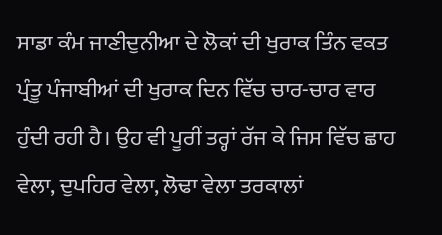ਸਾਡਾ ਕੰਮ ਜਾਣੀਦੁਨੀਆ ਦੇ ਲੋਕਾਂ ਦੀ ਖੁਰਾਕ ਤਿੰਨ ਵਕਤ ਪ੍ਰੰਤੂ ਪੰਜਾਬੀਆਂ ਦੀ ਖੁਰਾਕ ਦਿਨ ਵਿੱਚ ਚਾਰ-ਚਾਰ ਵਾਰ ਹੁੰਦੀ ਰਹੀ ਹੈ। ਉਹ ਵੀ ਪੂਰੀਂ ਤਰ੍ਹਾਂ ਰੱਜ ਕੇ ਜਿਸ ਵਿੱਚ ਛਾਹ ਵੇਲਾ, ਦੁਪਹਿਰ ਵੇਲਾ, ਲੋਢਾ ਵੇਲਾ ਤਰਕਾਲਾਂ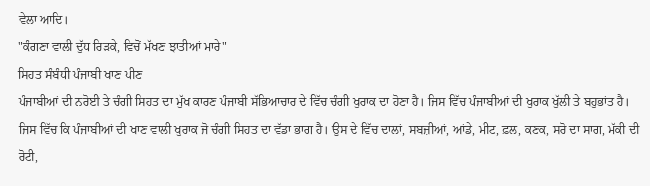ਵੇਲਾ ਆਦਿ।
"ਕੰਗਣਾ ਵਾਲੀ ਦੁੱਧ ਰਿੜਕੇ, ਵਿਚੋਂ ਮੱਖਣ ਝਾਤੀਆਂ ਮਾਰੇ"
ਸਿਹਤ ਸੰਬੰਧੀ ਪੰਜਾਬੀ ਖਾਣ ਪੀਣ
ਪੰਜਾਬੀਆਂ ਦੀ ਨਰੋਈ ਤੇ ਚੰਗੀ ਸਿਹਤ ਦਾ ਮੁੱਖ ਕਾਰਣ ਪੰਜਾਬੀ ਸੱਭਿਆਚਾਰ ਦੇ ਵਿੱਚ ਚੰਗੀ ਖੁਰਾਕ ਦਾ ਹੋਣਾ ਹੈ। ਜਿਸ ਵਿੱਚ ਪੰਜਾਬੀਆਂ ਦੀ ਖੁਰਾਕ ਖੁੱਲੀ ਤੇ ਬਹੁਭਾਂਤ ਹੈ। ਜਿਸ ਵਿੱਚ ਕਿ ਪੰਜਾਬੀਆਂ ਦੀ ਖਾਣ ਵਾਲੀ ਖੁਰਾਕ ਜੋ ਚੰਗੀ ਸਿਹਤ ਦਾ ਵੱਡਾ ਭਾਗ ਹੈ। ਉਸ ਦੇ ਵਿੱਚ ਦਾਲਾਂ, ਸਬਜ਼ੀਆਂ, ਆਂਡੇ, ਮੀਟ, ਫ਼ਲ, ਕਣਕ, ਸਰੋ ਦਾ ਸਾਗ, ਮੱਕੀ ਦੀ ਰੋਟੀ,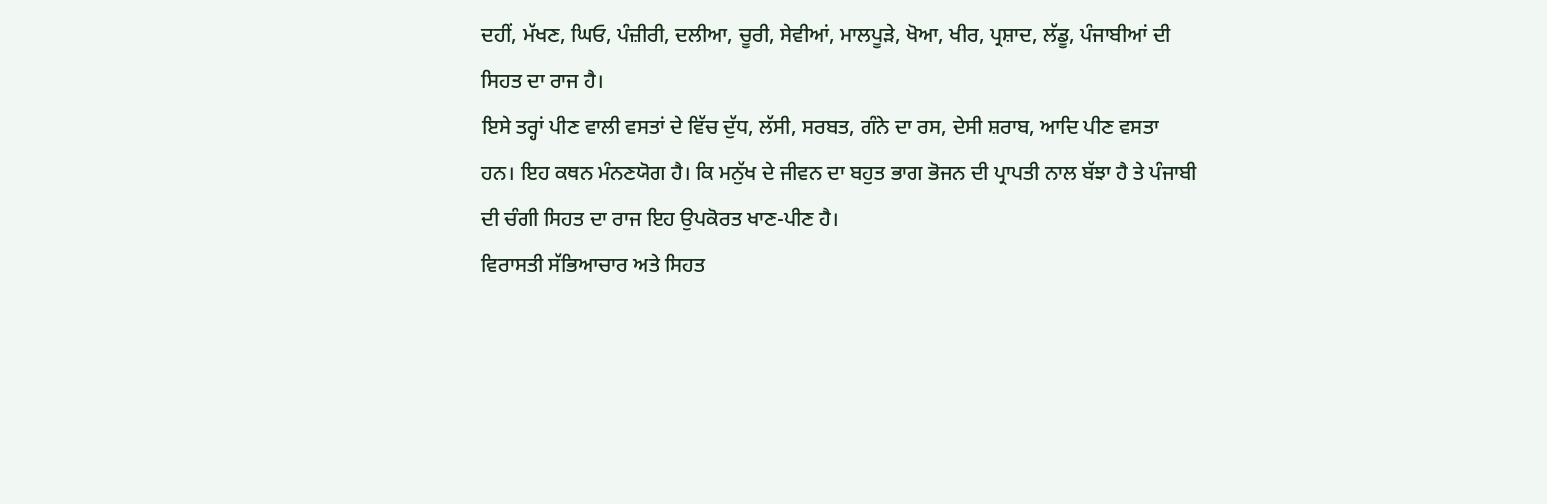ਦਹੀਂ, ਮੱਖਣ, ਘਿਓ, ਪੰਜ਼ੀਰੀ, ਦਲੀਆ, ਚੂਰੀ, ਸੇਵੀਆਂ, ਮਾਲਪੂੜੇ, ਖੋਆ, ਖੀਰ, ਪ੍ਰਸ਼ਾਦ, ਲੱਡੂ, ਪੰਜਾਬੀਆਂ ਦੀ ਸਿਹਤ ਦਾ ਰਾਜ ਹੈ।
ਇਸੇ ਤਰ੍ਹਾਂ ਪੀਣ ਵਾਲੀ ਵਸਤਾਂ ਦੇ ਵਿੱਚ ਦੁੱਧ, ਲੱਸੀ, ਸਰਬਤ, ਗੰਨੇ ਦਾ ਰਸ, ਦੇਸੀ ਸ਼ਰਾਬ, ਆਦਿ ਪੀਣ ਵਸਤਾ ਹਨ। ਇਹ ਕਥਨ ਮੰਨਣਯੋਗ ਹੈ। ਕਿ ਮਨੁੱਖ ਦੇ ਜੀਵਨ ਦਾ ਬਹੁਤ ਭਾਗ ਭੋਜਨ ਦੀ ਪ੍ਰਾਪਤੀ ਨਾਲ ਬੱਝਾ ਹੈ ਤੇ ਪੰਜਾਬੀ ਦੀ ਚੰਗੀ ਸਿਹਤ ਦਾ ਰਾਜ ਇਹ ਉਪਕੋਰਤ ਖਾਣ-ਪੀਣ ਹੈ।
ਵਿਰਾਸਤੀ ਸੱਭਿਆਚਾਰ ਅਤੇ ਸਿਹਤ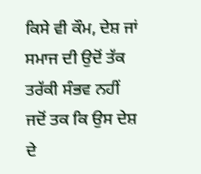ਕਿਸੇ ਵੀ ਕੌਮ, ਦੇਸ਼ ਜਾਂ ਸਮਾਜ ਦੀ ਉਦੋਂ ਤੱਕ ਤਰੱਕੀ ਸੰਭਵ ਨਹੀਂ ਜਦੋਂ ਤਕ ਕਿ ਉਸ ਦੇਸ਼ ਦੇ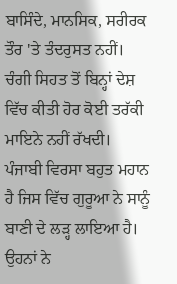ਬਾਸਿੰਦੇ, ਮਾਨਸਿਕ, ਸਰੀਰਕ ਤੌਰ 'ਤੇ ਤੰਦਰੁਸਤ ਨਹੀਂ। ਚੰਗੀ ਸਿਹਤ ਤੋਂ ਬਿਨ੍ਹਾਂ ਦੇਸ਼ ਵਿੱਚ ਕੀਤੀ ਹੋਰ ਕੋਈ ਤਰੱਕੀ ਮਾਇਨੇ ਨਹੀਂ ਰੱਖਦੀ।
ਪੰਜਾਬੀ ਵਿਰਸਾ ਬਹੁਤ ਮਹਾਨ ਹੈ ਜਿਸ ਵਿੱਚ ਗੁਰੂਆ ਨੇ ਸਾਨੂੰ ਬਾਣੀ ਦੇ ਲੜ੍ਹ ਲਾਇਆ ਹੈ। ਉਹਨਾਂ ਨੇ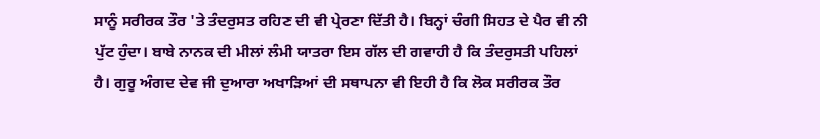ਸਾਨੂੰ ਸਰੀਰਕ ਤੌਰ 'ਤੇ ਤੰਦਰੁਸਤ ਰਹਿਣ ਦੀ ਵੀ ਪ੍ਰੇਰਣਾ ਦਿੱਤੀ ਹੈ। ਬਿਨ੍ਹਾਂ ਚੰਗੀ ਸਿਹਤ ਦੇ ਪੈਰ ਵੀ ਨੀ ਪੁੱਟ ਹੁੰਦਾ। ਬਾਬੇ ਨਾਨਕ ਦੀ ਮੀਲਾਂ ਲੰਮੀ ਯਾਤਰਾ ਇਸ ਗੱਲ ਦੀ ਗਵਾਹੀ ਹੈ ਕਿ ਤੰਦਰੁਸਤੀ ਪਹਿਲਾਂ ਹੈ। ਗੁਰੂ ਅੰਗਦ ਦੇਵ ਜੀ ਦੁਆਰਾ ਅਖਾੜਿਆਂ ਦੀ ਸਥਾਪਨਾ ਵੀ ਇਹੀ ਹੈ ਕਿ ਲੋਕ ਸਰੀਰਕ ਤੌਰ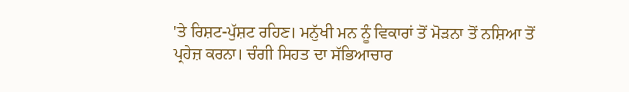'ਤੇ ਰਿਸ਼ਟ-ਪੁੱਸ਼ਟ ਰਹਿਣ। ਮਨੁੱਖੀ ਮਨ ਨੂੰ ਵਿਕਾਰਾਂ ਤੋਂ ਮੋੜਨਾ ਤੋਂ ਨਸ਼ਿਆ ਤੋਂ ਪ੍ਰਹੇਜ਼ ਕਰਨਾ। ਚੰਗੀ ਸਿਹਤ ਦਾ ਸੱਭਿਆਚਾਰ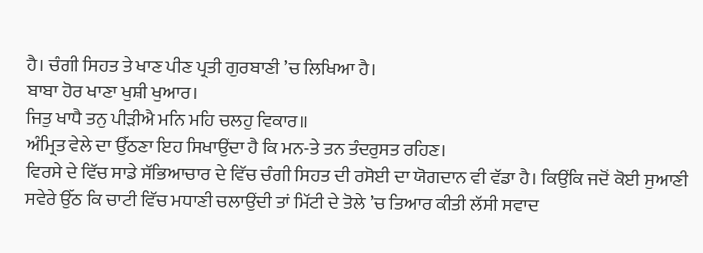ਹੈ। ਚੰਗੀ ਸਿਹਤ ਤੇ ਖਾਣ ਪੀਣ ਪ੍ਰਤੀ ਗੁਰਬਾਣੀ ’ਚ ਲਿਖਿਆ ਹੈ।
ਬਾਬਾ ਹੋਰ ਖਾਣਾ ਖੁਸ਼ੀ ਖੁਆਰ।
ਜਿਤੁ ਖਾਧੈ ਤਨੁ ਪੀੜੀਐ ਮਨਿ ਮਹਿ ਚਲਹੁ ਵਿਕਾਰ॥
ਅੰਮ੍ਰਿਤ ਵੇਲੇ ਦਾ ਉੱਠਣਾ ਇਹ ਸਿਖਾਉਂਦਾ ਹੈ ਕਿ ਮਨ-ਤੇ ਤਨ ਤੰਦਰੁਸਤ ਰਹਿਣ।
ਵਿਰਸੇ ਦੇ ਵਿੱਚ ਸਾਡੇ ਸੱਭਿਆਚਾਰ ਦੇ ਵਿੱਚ ਚੰਗੀ ਸਿਹਤ ਦੀ ਰਸੋਈ ਦਾ ਯੋਗਦਾਨ ਵੀ ਵੱਡਾ ਹੈ। ਕਿਉਂਕਿ ਜਦੋਂ ਕੋਈ ਸੁਆਣੀ ਸਵੇਰੇ ਉੱਠ ਕਿ ਚਾਟੀ ਵਿੱਚ ਮਧਾਣੀ ਚਲਾਉਂਦੀ ਤਾਂ ਮਿੱਟੀ ਦੇ ਤੋਲੇ ’ਚ ਤਿਆਰ ਕੀਤੀ ਲੱਸੀ ਸਵਾਦ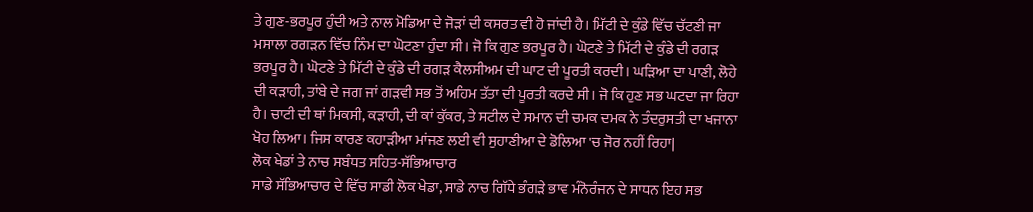ਤੇ ਗੁਣ-ਭਰਪੂਰ ਹੁੰਦੀ ਅਤੇ ਨਾਲ ਮੋਡਿਆ ਦੇ ਜੋੜਾਂ ਦੀ ਕਸਰਤ ਵੀ ਹੋ ਜਾਂਦੀ ਹੈ। ਮਿੱਟੀ ਦੇ ਕੁੰਡੇ ਵਿੱਚ ਚੱਟਣੀ ਜਾ ਮਸਾਲਾ ਰਗੜਨ ਵਿੱਚ ਨਿੰਮ ਦਾ ਘੋਟਣਾ ਹੁੰਦਾ ਸੀ। ਜੋ ਕਿ ਗੁਣ ਭਰਪੂਰ ਹੈ। ਘੋਟਣੇ ਤੇ ਮਿੱਟੀ ਦੇ ਕੁੰਡੇ ਦੀ ਰਗੜ ਭਰਪੂਰ ਹੈ। ਘੋਟਣੇ ਤੇ ਮਿੱਟੀ ਦੇ ਕੁੰਡੇ ਦੀ ਰਗੜ ਕੈਲਸੀਅਮ ਦੀ ਘਾਟ ਦੀ ਪੂਰਤੀ ਕਰਦੀ। ਘੜਿਆ ਦਾ ਪਾਣੀ, ਲੋਹੇ ਦੀ ਕੜਾਹੀ, ਤਾਂਬੇ ਦੇ ਜਗ ਜਾਂ ਗੜਵੀ ਸਭ ਤੋਂ ਅਹਿਮ ਤੱਤਾ ਦੀ ਪੂਰਤੀ ਕਰਦੇ ਸੀ। ਜੋ ਕਿ ਹੁਣ ਸਭ ਘਟਦਾ ਜਾ ਰਿਹਾ ਹੈ। ਚਾਟੀ ਦੀ ਥਾਂ ਮਿਕਸੀ, ਕੜਾਹੀ, ਦੀ ਕਾਂ ਕੁੱਕਰ, ਤੇ ਸਟੀਲ ਦੇ ਸਮਾਨ ਦੀ ਚਮਕ ਦਮਕ ਨੇ ਤੰਦਰੁਸਤੀ ਦਾ ਖਜਾਨਾ ਖੋਹ ਲਿਆ। ਜਿਸ ਕਾਰਣ ਕਹਾੜੀਆ ਮਾਂਜਣ ਲਈ ਵੀ ਸੁਹਾਣੀਆ ਦੇ ਡੋਲਿਆ 'ਚ ਜੋਰ ਨਹੀਂ ਰਿਹਾ|
ਲੋਕ ਖੇਡਾਂ ਤੇ ਨਾਚ ਸਬੰਧਤ ਸਹਿਤ-ਸੱਭਿਆਚਾਰ
ਸਾਡੇ ਸੱਭਿਆਚਾਰ ਦੇ ਵਿੱਚ ਸਾਡੀ ਲੋਕ ਖੇਡਾ, ਸਾਡੇ ਨਾਚ ਗਿੱਧੇ ਭੰਗੜੇ ਭਾਵ ਮੰਨੋਰੰਜਨ ਦੇ ਸਾਧਨ ਇਹ ਸਭ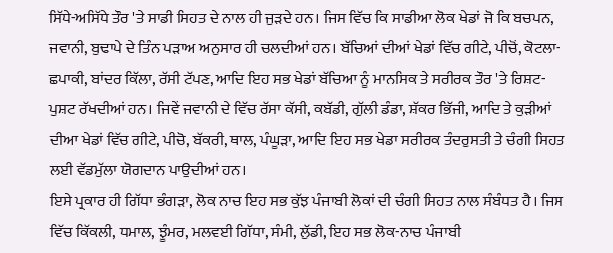ਸਿੱਧੇ-ਅਸਿੱਧੇ ਤੌਰ 'ਤੇ ਸਾਡੀ ਸਿਹਤ ਦੇ ਨਾਲ ਹੀ ਜੁੜਦੇ ਹਨ। ਜਿਸ ਵਿੱਚ ਕਿ ਸਾਡੀਆ ਲੋਕ ਖੇਡਾਂ ਜੋ ਕਿ ਬਚਪਨ, ਜਵਾਨੀ, ਬੁਢਾਪੇ ਦੇ ਤਿੰਨ ਪੜਾਅ ਅਨੁਸਾਰ ਹੀ ਚਲਦੀਆਂ ਹਨ। ਬੱਚਿਆਂ ਦੀਆਂ ਖੇਡਾਂ ਵਿੱਚ ਗੀਟੇ, ਪੀਚੋਂ, ਕੋਟਲਾ-ਛਪਾਕੀ, ਬਾਂਦਰ ਕਿੱਲਾ, ਰੱਸੀ ਟੱਪਣ, ਆਦਿ ਇਹ ਸਭ ਖੇਡਾਂ ਬੱਚਿਆ ਨੂੰ ਮਾਨਸਿਕ ਤੇ ਸਰੀਰਕ ਤੌਰ 'ਤੇ ਰਿਸ਼ਟ-ਪੁਸ਼ਟ ਰੱਖਦੀਆਂ ਹਨ। ਜਿਵੇਂ ਜਵਾਨੀ ਦੇ ਵਿੱਚ ਰੱਸਾ ਕੱਸੀ, ਕਬੱਡੀ, ਗੁੱਲੀ ਡੰਡਾ, ਸ਼ੱਕਰ ਭਿੱਜੀ, ਆਦਿ ਤੇ ਕੁੜੀਆਂ ਦੀਆ ਖੇਡਾਂ ਵਿੱਚ ਗੀਟੇ, ਪੀਚੋ, ਬੱਕਰੀ, ਥਾਲ, ਪੰਘੂੜਾ, ਆਦਿ ਇਹ ਸਭ ਖੇਡਾ ਸਰੀਰਕ ਤੰਦਰੁਸਤੀ ਤੇ ਚੰਗੀ ਸਿਹਤ ਲਈ ਵੱਡਮੁੱਲਾ ਯੋਗਦਾਨ ਪਾਉਦੀਆਂ ਹਨ।
ਇਸੇ ਪ੍ਰਕਾਰ ਹੀ ਗਿੱਧਾ ਭੰਗੜਾ, ਲੋਕ ਨਾਚ ਇਹ ਸਭ ਕੁੱਝ ਪੰਜਾਬੀ ਲੋਕਾਂ ਦੀ ਚੰਗੀ ਸਿਹਤ ਨਾਲ ਸੰਬੰਧਤ ਹੈ। ਜਿਸ ਵਿੱਚ ਕਿੱਕਲੀ, ਧਮਾਲ, ਝੂੰਮਰ, ਮਲਵਈ ਗਿੱਧਾ, ਸੰਮੀ, ਲੁੱਡੀ, ਇਹ ਸਭ ਲੋਕ-ਨਾਚ ਪੰਜਾਬੀ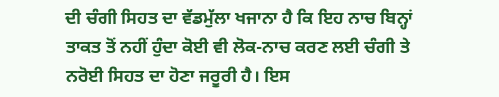ਦੀ ਚੰਗੀ ਸਿਹਤ ਦਾ ਵੱਡਮੁੱਲਾ ਖਜਾਨਾ ਹੈ ਕਿ ਇਹ ਨਾਚ ਬਿਨ੍ਹਾਂ ਤਾਕਤ ਤੋਂ ਨਹੀਂ ਹੁੰਦਾ ਕੋਈ ਵੀ ਲੋਕ-ਨਾਚ ਕਰਣ ਲਈ ਚੰਗੀ ਤੇ ਨਰੋਈ ਸਿਹਤ ਦਾ ਹੋਣਾ ਜਰੂਰੀ ਹੈ। ਇਸ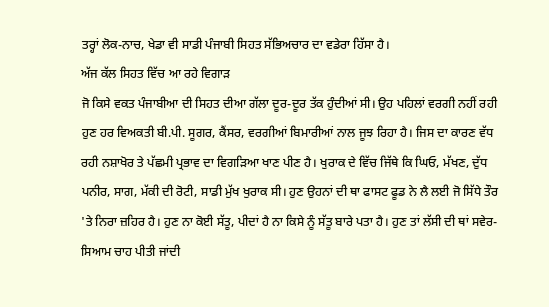ਤਰ੍ਹਾਂ ਲੋਕ-ਨਾਚ, ਖੇਡਾ ਵੀ ਸਾਡੀ ਪੰਜਾਬੀ ਸਿਹਤ ਸੱਭਿਅਚਾਰ ਦਾ ਵਡੇਰਾ ਹਿੱਸਾ ਹੈ।
ਅੱਜ ਕੱਲ ਸਿਹਤ ਵਿੱਚ ਆ ਰਹੇ ਵਿਗਾੜ
ਜੋ ਕਿਸੇ ਵਕਤ ਪੰਜਾਬੀਆ ਦੀ ਸਿਹਤ ਦੀਆ ਗੱਲਾ ਦੂਰ-ਦੂਰ ਤੱਕ ਹੁੰਦੀਆਂ ਸੀ। ਉਹ ਪਹਿਲਾਂ ਵਰਗੀ ਨਹੀਂ ਰਹੀ ਹੁਣ ਹਰ ਵਿਅਕਤੀ ਬੀ.ਪੀ. ਸੂਗਰ, ਕੈਂਸਰ, ਵਰਗੀਆਂ ਬਿਮਾਰੀਆਂ ਨਾਲ ਜੂਝ ਰਿਹਾ ਹੈ। ਜਿਸ ਦਾ ਕਾਰਣ ਵੱਧ ਰਹੀ ਨਸ਼ਾਖੋਰ ਤੇ ਪੱਛਮੀ ਪ੍ਰਭਾਵ ਦਾ ਵਿਗੜਿਆ ਖਾਣ ਪੀਣ ਹੈ। ਖੁਰਾਕ ਦੇ ਵਿੱਚ ਜਿੱਥੇ ਕਿ ਘਿਓ, ਮੱਖਣ, ਦੁੱਧ ਪਨੀਰ, ਸਾਗ, ਮੱਕੀ ਦੀ ਰੋਟੀ, ਸਾਡੀ ਮੁੱਖ ਖੁਰਾਕ ਸੀ। ਹੁਣ ਉਹਨਾਂ ਦੀ ਥਾ ਫਾਸਟ ਫੂਡ ਨੇ ਲੈ ਲਈ ਜੋ ਸਿੱਧੇ ਤੌਰ 'ਤੇ ਨਿਰਾ ਜ਼ਹਿਰ ਹੈ। ਹੁਣ ਨਾ ਕੋਈ ਸੱਤੂ, ਪੀਦਾਂ ਹੈ ਨਾ ਕਿਸੇ ਨੂੰ ਸੱਤੂ ਬਾਰੇ ਪਤਾ ਹੈ। ਹੁਣ ਤਾਂ ਲੱਸੀ ਦੀ ਥਾਂ ਸਵੇਰ-ਸਿਆਮ ਚਾਹ ਪੀਤੀ ਜਾਂਦੀ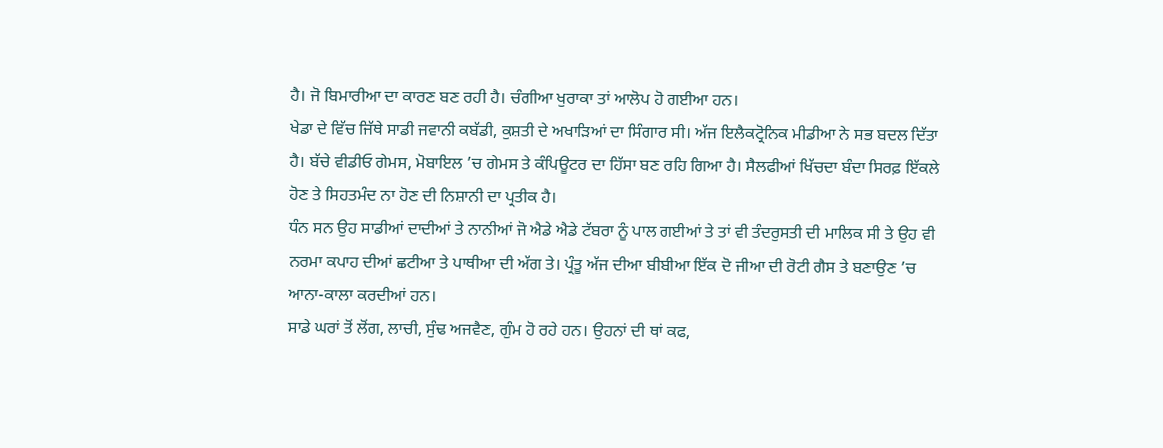ਹੈ। ਜੋ ਬਿਮਾਰੀਆ ਦਾ ਕਾਰਣ ਬਣ ਰਹੀ ਹੈ। ਚੰਗੀਆ ਖੁਰਾਕਾ ਤਾਂ ਆਲੋਪ ਹੋ ਗਈਆ ਹਨ।
ਖੇਡਾ ਦੇ ਵਿੱਚ ਜਿੱਥੇ ਸਾਡੀ ਜਵਾਨੀ ਕਬੱਡੀ, ਕੁਸ਼ਤੀ ਦੇ ਅਖਾੜਿਆਂ ਦਾ ਸਿੰਗਾਰ ਸੀ। ਅੱਜ ਇਲੈਕਟ੍ਰੋਨਿਕ ਮੀਡੀਆ ਨੇ ਸਭ ਬਦਲ ਦਿੱਤਾ ਹੈ। ਬੱਚੇ ਵੀਡੀਓ ਗੇਮਸ, ਮੋਬਾਇਲ ’ਚ ਗੇਮਸ ਤੇ ਕੰਪਿਊਟਰ ਦਾ ਹਿੱਸਾ ਬਣ ਰਹਿ ਗਿਆ ਹੈ। ਸੈਲਫੀਆਂ ਖਿੱਚਦਾ ਬੰਦਾ ਸਿਰਫ਼ ਇੱਕਲੇ ਹੋਣ ਤੇ ਸਿਹਤਮੰਦ ਨਾ ਹੋਣ ਦੀ ਨਿਸ਼ਾਨੀ ਦਾ ਪ੍ਰਤੀਕ ਹੈ।
ਧੰਨ ਸਨ ਉਹ ਸਾਡੀਆਂ ਦਾਦੀਆਂ ਤੇ ਨਾਨੀਆਂ ਜੋ ਐਡੇ ਐਡੇ ਟੱਬਰਾ ਨੂੰ ਪਾਲ ਗਈਆਂ ਤੇ ਤਾਂ ਵੀ ਤੰਦਰੁਸਤੀ ਦੀ ਮਾਲਿਕ ਸੀ ਤੇ ਉਹ ਵੀ ਨਰਮਾ ਕਪਾਹ ਦੀਆਂ ਛਟੀਆ ਤੇ ਪਾਥੀਆ ਦੀ ਅੱਗ ਤੇ। ਪ੍ਰੰਤੂ ਅੱਜ ਦੀਆ ਬੀਬੀਆ ਇੱਕ ਦੋ ਜੀਆ ਦੀ ਰੋਟੀ ਗੈਸ ਤੇ ਬਣਾਉਣ ’ਚ ਆਨਾ-ਕਾਲਾ ਕਰਦੀਆਂ ਹਨ।
ਸਾਡੇ ਘਰਾਂ ਤੋਂ ਲੋਂਗ, ਲਾਚੀ, ਸੁੰਢ ਅਜਵੈਣ, ਗੁੰਮ ਹੋ ਰਹੇ ਹਨ। ਉਹਨਾਂ ਦੀ ਥਾਂ ਕਫ,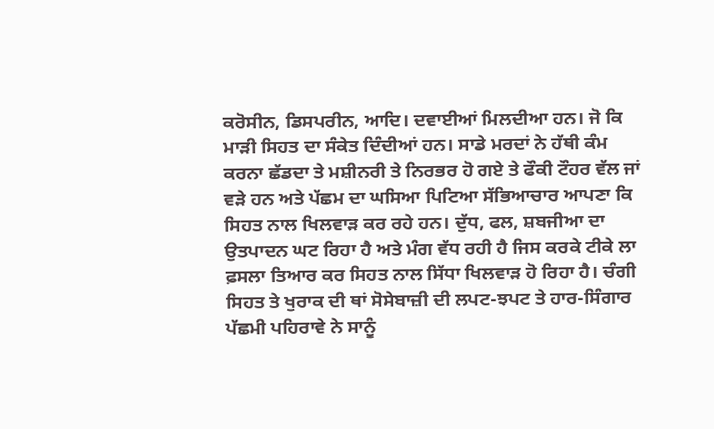ਕਰੋਸੀਨ, ਡਿਸਪਰੀਨ, ਆਦਿ। ਦਵਾਈਆਂ ਮਿਲਦੀਆ ਹਨ। ਜੋ ਕਿ ਮਾੜੀ ਸਿਹਤ ਦਾ ਸੰਕੇਤ ਦਿੰਦੀਆਂ ਹਨ। ਸਾਡੇ ਮਰਦਾਂ ਨੇ ਹੱਥੀ ਕੰਮ ਕਰਨਾ ਛੱਡਦਾ ਤੇ ਮਸ਼ੀਨਰੀ ਤੇ ਨਿਰਭਰ ਹੋ ਗਏ ਤੇ ਫੌਕੀ ਟੌਹਰ ਵੱਲ ਜਾਂ ਵੜੇ ਹਨ ਅਤੇ ਪੱਛਮ ਦਾ ਘਸਿਆ ਪਿਟਿਆ ਸੱਭਿਆਚਾਰ ਆਪਣਾ ਕਿ ਸਿਹਤ ਨਾਲ ਖਿਲਵਾੜ ਕਰ ਰਹੇ ਹਨ। ਦੁੱਧ, ਫਲ, ਸ਼ਬਜੀਆ ਦਾ ਉਤਪਾਦਨ ਘਟ ਰਿਹਾ ਹੈ ਅਤੇ ਮੰਗ ਵੱਧ ਰਹੀ ਹੈ ਜਿਸ ਕਰਕੇ ਟੀਕੇ ਲਾ ਫ਼ਸਲਾ ਤਿਆਰ ਕਰ ਸਿਹਤ ਨਾਲ ਸਿੱਧਾ ਖਿਲਵਾੜ ਹੋ ਰਿਹਾ ਹੈ। ਚੰਗੀ ਸਿਹਤ ਤੇ ਖੁਰਾਕ ਦੀ ਥਾਂ ਸੋਸੇਬਾਜ਼ੀ ਦੀ ਲਪਟ-ਝਪਟ ਤੇ ਹਾਰ-ਸਿੰਗਾਰ ਪੱਛਮੀ ਪਹਿਰਾਵੇ ਨੇ ਸਾਨੂੰ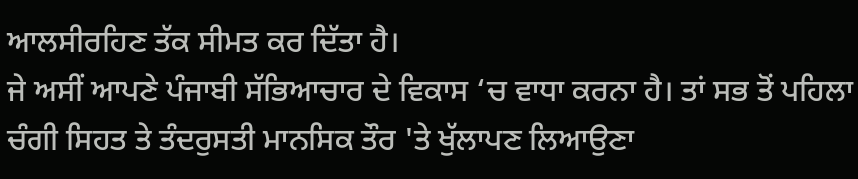ਆਲਸੀਰਹਿਣ ਤੱਕ ਸੀਮਤ ਕਰ ਦਿੱਤਾ ਹੈ।
ਜੇ ਅਸੀਂ ਆਪਣੇ ਪੰਜਾਬੀ ਸੱਭਿਆਚਾਰ ਦੇ ਵਿਕਾਸ ‘ਚ ਵਾਧਾ ਕਰਨਾ ਹੈ। ਤਾਂ ਸਭ ਤੋਂ ਪਹਿਲਾ ਚੰਗੀ ਸਿਹਤ ਤੇ ਤੰਦਰੁਸਤੀ ਮਾਨਸਿਕ ਤੌਰ 'ਤੇ ਖੁੱਲਾਪਣ ਲਿਆਉਣਾ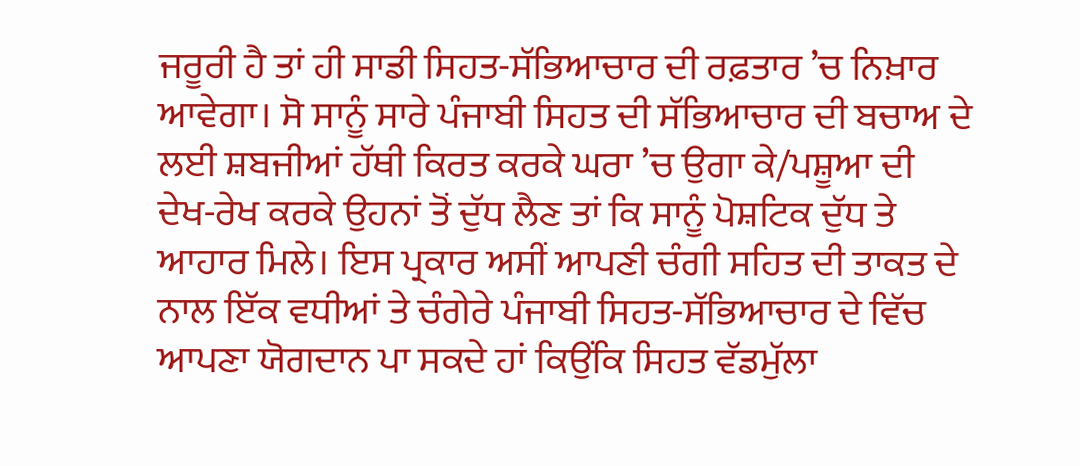ਜਰੂਰੀ ਹੈ ਤਾਂ ਹੀ ਸਾਡੀ ਸਿਹਤ-ਸੱਭਿਆਚਾਰ ਦੀ ਰਫ਼ਤਾਰ ’ਚ ਨਿਖ਼ਾਰ ਆਵੇਗਾ। ਸੋ ਸਾਨੂੰ ਸਾਰੇ ਪੰਜਾਬੀ ਸਿਹਤ ਦੀ ਸੱਭਿਆਚਾਰ ਦੀ ਬਚਾਅ ਦੇ ਲਈ ਸ਼ਬਜੀਆਂ ਹੱਥੀ ਕਿਰਤ ਕਰਕੇ ਘਰਾ ’ਚ ਉਗਾ ਕੇ/ਪਸ਼ੂਆ ਦੀ ਦੇਖ-ਰੇਖ ਕਰਕੇ ਉਹਨਾਂ ਤੋਂ ਦੁੱਧ ਲੈਣ ਤਾਂ ਕਿ ਸਾਨੂੰ ਪੋਸ਼ਟਿਕ ਦੁੱਧ ਤੇ ਆਹਾਰ ਮਿਲੇ। ਇਸ ਪ੍ਰਕਾਰ ਅਸੀਂ ਆਪਣੀ ਚੰਗੀ ਸਹਿਤ ਦੀ ਤਾਕਤ ਦੇ ਨਾਲ ਇੱਕ ਵਧੀਆਂ ਤੇ ਚੰਗੇਰੇ ਪੰਜਾਬੀ ਸਿਹਤ-ਸੱਭਿਆਚਾਰ ਦੇ ਵਿੱਚ ਆਪਣਾ ਯੋਗਦਾਨ ਪਾ ਸਕਦੇ ਹਾਂ ਕਿਉਂਕਿ ਸਿਹਤ ਵੱਡਮੁੱਲਾ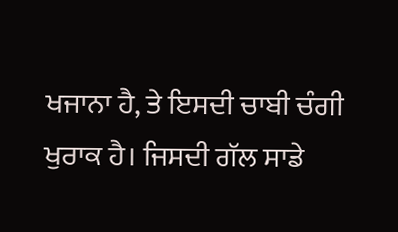ਖਜਾਨਾ ਹੈ, ਤੇ ਇਸਦੀ ਚਾਬੀ ਚੰਗੀ ਖੁਰਾਕ ਹੈ। ਜਿਸਦੀ ਗੱਲ ਸਾਡੇ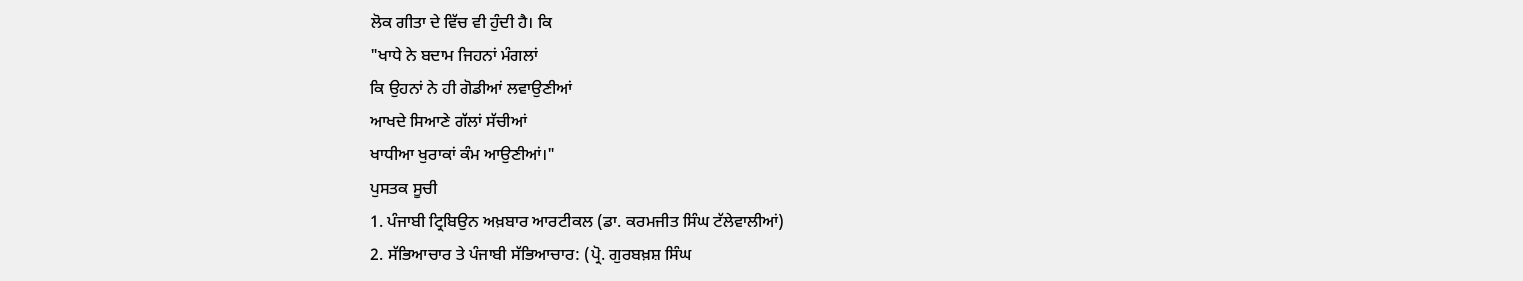ਲੋਕ ਗੀਤਾ ਦੇ ਵਿੱਚ ਵੀ ਹੁੰਦੀ ਹੈ। ਕਿ
"ਖਾਧੇ ਨੇ ਬਦਾਮ ਜਿਹਨਾਂ ਮੰਗਲਾਂ
ਕਿ ਉਹਨਾਂ ਨੇ ਹੀ ਗੋਡੀਆਂ ਲਵਾਉਣੀਆਂ
ਆਖਦੇ ਸਿਆਣੇ ਗੱਲਾਂ ਸੱਚੀਆਂ
ਖਾਧੀਆ ਖੁਰਾਕਾਂ ਕੰਮ ਆਉਣੀਆਂ।"
ਪੁਸਤਕ ਸੂਚੀ
1. ਪੰਜਾਬੀ ਟ੍ਰਿਬਿਉਨ ਅਖ਼ਬਾਰ ਆਰਟੀਕਲ (ਡਾ. ਕਰਮਜੀਤ ਸਿੰਘ ਟੱਲੇਵਾਲੀਆਂ)
2. ਸੱਭਿਆਚਾਰ ਤੇ ਪੰਜਾਬੀ ਸੱਭਿਆਚਾਰ: (ਪ੍ਰੋ. ਗੁਰਬਖ਼ਸ਼ ਸਿੰਘ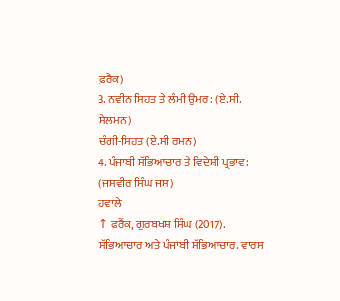ਫ਼ਰੈਕ)
3. ਨਵੀਨ ਸਿਹਤ ਤੇ ਲੰਮੀ ਉਮਰ: (ਏ.ਸੀ. ਸੇਲਮਨ)
ਚੰਗੀ-ਸਿਹਤ (ਏ.ਸੀ ਰਮਨ)
4. ਪੰਜਾਬੀ ਸੱਭਿਆਚਾਰ ਤੇ ਵਿਦੇਸ਼ੀ ਪ੍ਰਭਾਵ: (ਜਸਵੀਰ ਸਿੰਘ ਜਸ)
ਹਵਾਲੇ
↑ ਫਰੈਂਕ, ਗੁਰਬਖਸ਼ ਸਿੰਘ (2017). ਸੱਭਿਆਚਾਰ ਅਤੇ ਪੰਜਾਬੀ ਸੱਭਿਆਚਾਰ. ਵਾਰਸ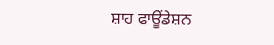ਸ਼ਾਹ ਫਾਊਂਡੇਸ਼ਨ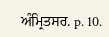ਅੰਮ੍ਰਿਤਸਰ. p. 10.